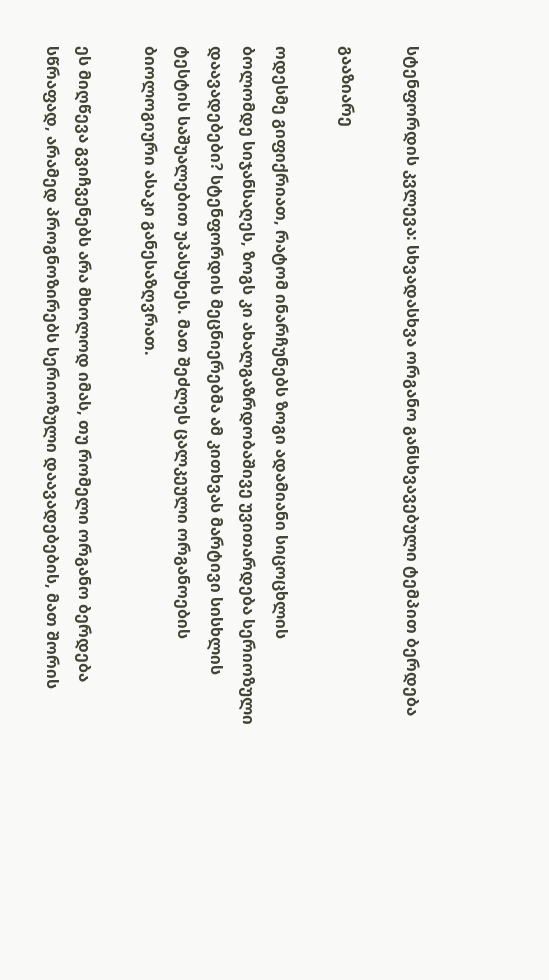სტენფორდის კვლევა: სხვადასხვა ორგანო განსხვავებული ტემპით ბერდება

გააზიარე

ოდესმე გიფიქრიათ, რატომ ინარჩუნებს ზოგი ადამიანი სიცოცხლის ბოლომდე სიჯანსაღეს, ზოგს კი ახალგაზრდობაშივე უვითარდება სერიოზული დაავადებები? სტენფორდის მეცნიერებმა ამ კითხვას მარტივი სისხლის ტესტის საშუალებით უპასუხეს. მათ შეძლეს ცალკეული ორგანოების ბიოლოგიური ასაკი განესაზღვრათ.

ეს მიღწევა გვიჩვენებს არა მხოლოდ იმას, თუ რომელი ორგანო ბერდება სწრაფად, არამედ პროგნოზირებს სერიოზული დაავადებების, მათ შორის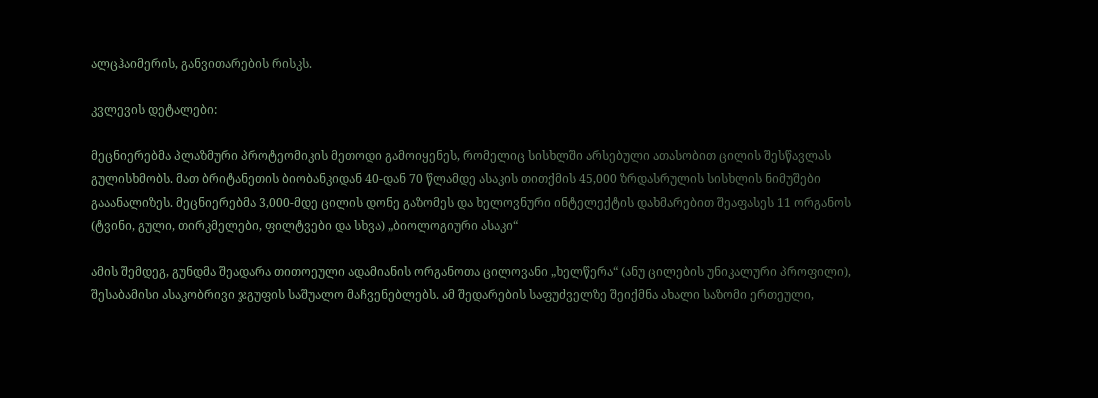ალცჰაიმერის, განვითარების რისკს.

კვლევის დეტალები:

მეცნიერებმა პლაზმური პროტეომიკის მეთოდი გამოიყენეს, რომელიც სისხლში არსებული ათასობით ცილის შესწავლას გულისხმობს. მათ ბრიტანეთის ბიობანკიდან 40-დან 70 წლამდე ასაკის თითქმის 45,000 ზრდასრულის სისხლის ნიმუშები გააანალიზეს. მეცნიერებმა 3,000-მდე ცილის დონე გაზომეს და ხელოვნური ინტელექტის დახმარებით შეაფასეს 11 ორგანოს (ტვინი, გული, თირკმელები, ფილტვები და სხვა) „ბიოლოგიური ასაკი“

ამის შემდეგ, გუნდმა შეადარა თითოეული ადამიანის ორგანოთა ცილოვანი „ხელწერა“ (ანუ ცილების უნიკალური პროფილი), შესაბამისი ასაკობრივი ჯგუფის საშუალო მაჩვენებლებს. ამ შედარების საფუძველზე შეიქმნა ახალი საზომი ერთეული,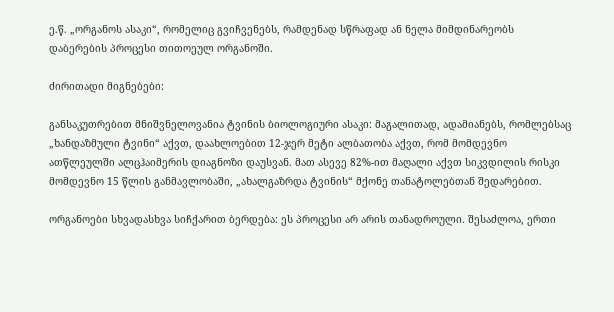ე.წ. „ორგანოს ასაკი“, რომელიც გვიჩვენებს, რამდენად სწრაფად ან ნელა მიმდინარეობს დაბერების პროცესი თითოეულ ორგანოში.

ძირითადი მიგნებები:

განსაკუთრებით მნიშვნელოვანია ტვინის ბიოლოგიური ასაკი: მაგალითად, ადამიანებს, რომლებსაც „ხანდაზმული ტვინი“ აქვთ, დაახლოებით 12-ჯერ მეტი ალბათობა აქვთ, რომ მომდევნო ათწლეულში ალცჰაიმერის დიაგნოზი დაუსვან. მათ ასევე 82%-ით მაღალი აქვთ სიკვდილის რისკი მომდევნო 15 წლის განმავლობაში, „ახალგაზრდა ტვინის“ მქონე თანატოლებთან შედარებით.

ორგანოები სხვადასხვა სიჩქარით ბერდება: ეს პროცესი არ არის თანადროული. შესაძლოა, ერთი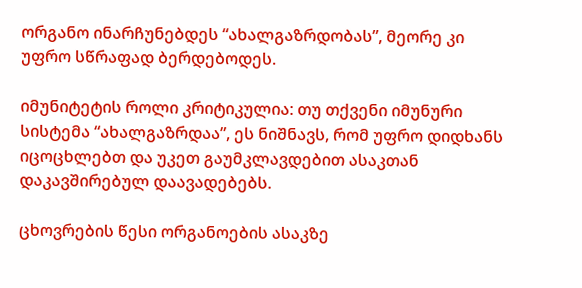ორგანო ინარჩუნებდეს “ახალგაზრდობას”, მეორე კი უფრო სწრაფად ბერდებოდეს.

იმუნიტეტის როლი კრიტიკულია: თუ თქვენი იმუნური სისტემა “ახალგაზრდაა”, ეს ნიშნავს, რომ უფრო დიდხანს იცოცხლებთ და უკეთ გაუმკლავდებით ასაკთან დაკავშირებულ დაავადებებს.

ცხოვრების წესი ორგანოების ასაკზე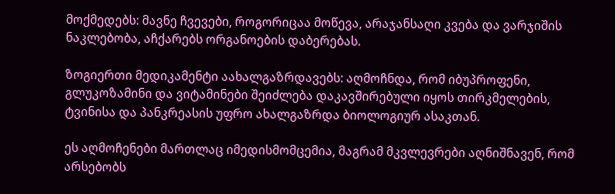მოქმედებს: მავნე ჩვევები, როგორიცაა მოწევა, არაჯანსაღი კვება და ვარჯიშის ნაკლებობა, აჩქარებს ორგანოების დაბერებას.

ზოგიერთი მედიკამენტი აახალგაზრდავებს: აღმოჩნდა, რომ იბუპროფენი, გლუკოზამინი და ვიტამინები შეიძლება დაკავშირებული იყოს თირკმელების, ტვინისა და პანკრეასის უფრო ახალგაზრდა ბიოლოგიურ ასაკთან.

ეს აღმოჩენები მართლაც იმედისმომცემია, მაგრამ მკვლევრები აღნიშნავენ, რომ არსებობს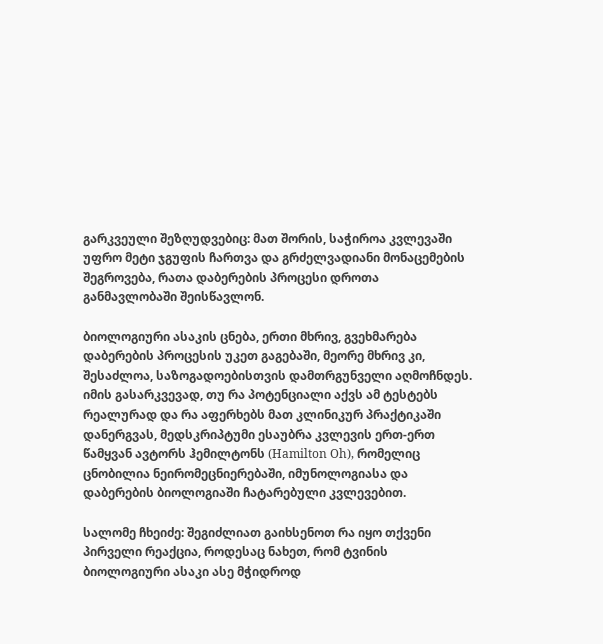გარკვეული შეზღუდვებიც: მათ შორის, საჭიროა კვლევაში უფრო მეტი ჯგუფის ჩართვა და გრძელვადიანი მონაცემების შეგროვება, რათა დაბერების პროცესი დროთა განმავლობაში შეისწავლონ.

ბიოლოგიური ასაკის ცნება, ერთი მხრივ, გვეხმარება დაბერების პროცესის უკეთ გაგებაში, მეორე მხრივ კი, შესაძლოა, საზოგადოებისთვის დამთრგუნველი აღმოჩნდეს. იმის გასარკვევად, თუ რა პოტენციალი აქვს ამ ტესტებს რეალურად და რა აფერხებს მათ კლინიკურ პრაქტიკაში დანერგვას, მედსკრიპტუმი ესაუბრა კვლევის ერთ-ერთ წამყვან ავტორს ჰემილტონს (Hamilton Oh), რომელიც ცნობილია ნეირომეცნიერებაში, იმუნოლოგიასა და დაბერების ბიოლოგიაში ჩატარებული კვლევებით.

სალომე ჩხეიძე: შეგიძლიათ გაიხსენოთ რა იყო თქვენი პირველი რეაქცია, როდესაც ნახეთ, რომ ტვინის ბიოლოგიური ასაკი ასე მჭიდროდ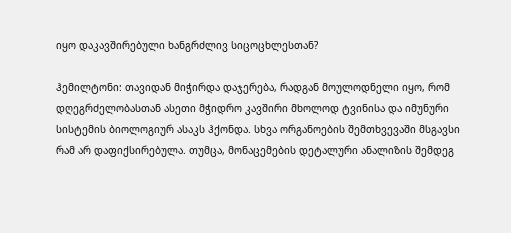იყო დაკავშირებული ხანგრძლივ სიცოცხლესთან?

ჰემილტონი: თავიდან მიჭირდა დაჯერება, რადგან მოულოდნელი იყო, რომ დღეგრძელობასთან ასეთი მჭიდრო კავშირი მხოლოდ ტვინისა და იმუნური სისტემის ბიოლოგიურ ასაკს ჰქონდა. სხვა ორგანოების შემთხვევაში მსგავსი რამ არ დაფიქსირებულა. თუმცა, მონაცემების დეტალური ანალიზის შემდეგ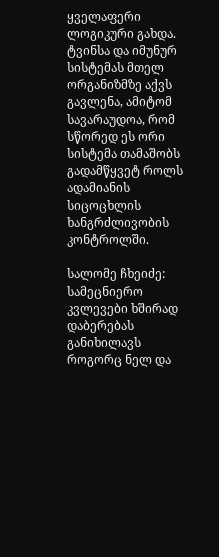ყველაფერი ლოგიკური გახდა. ტვინსა და იმუნურ სისტემას მთელ ორგანიზმზე აქვს გავლენა, ამიტომ სავარაუდოა, რომ სწორედ ეს ორი სისტემა თამაშობს გადამწყვეტ როლს ადამიანის სიცოცხლის ხანგრძლივობის კონტროლში.

სალომე ჩხეიძე: სამეცნიერო კვლევები ხშირად დაბერებას განიხილავს როგორც ნელ და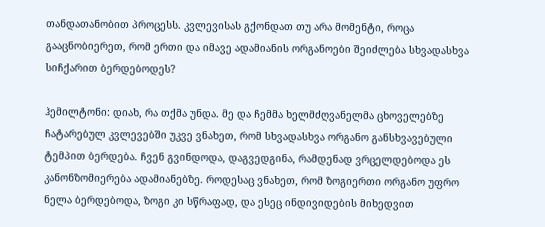თანდათანობით პროცესს. კვლევისას გქონდათ თუ არა მომენტი, როცა გააცნობიერეთ, რომ ერთი და იმავე ადამიანის ორგანოები შეიძლება სხვადასხვა სიჩქარით ბერდებოდეს?

ჰემილტონი: დიახ, რა თქმა უნდა. მე და ჩემმა ხელმძღვანელმა ცხოველებზე ჩატარებულ კვლევებში უკვე ვნახეთ, რომ სხვადასხვა ორგანო განსხვავებული ტემპით ბერდება. ჩვენ გვინდოდა, დაგვედგინა, რამდენად ვრცელდებოდა ეს კანონზომიერება ადამიანებზე. როდესაც ვნახეთ, რომ ზოგიერთი ორგანო უფრო ნელა ბერდებოდა, ზოგი კი სწრაფად, და ესეც ინდივიდების მიხედვით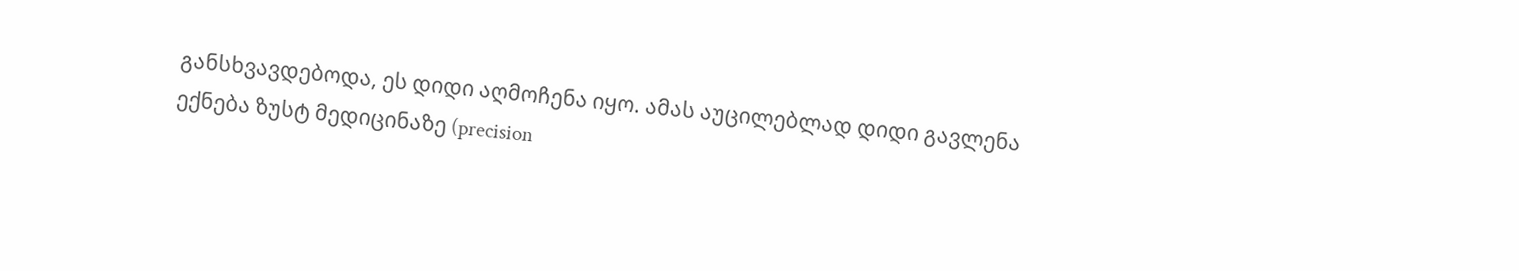განსხვავდებოდა, ეს დიდი აღმოჩენა იყო. ამას აუცილებლად დიდი გავლენა ექნება ზუსტ მედიცინაზე (precision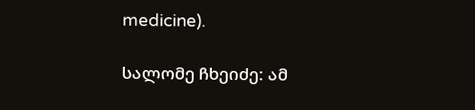medicine).

სალომე ჩხეიძე: ამ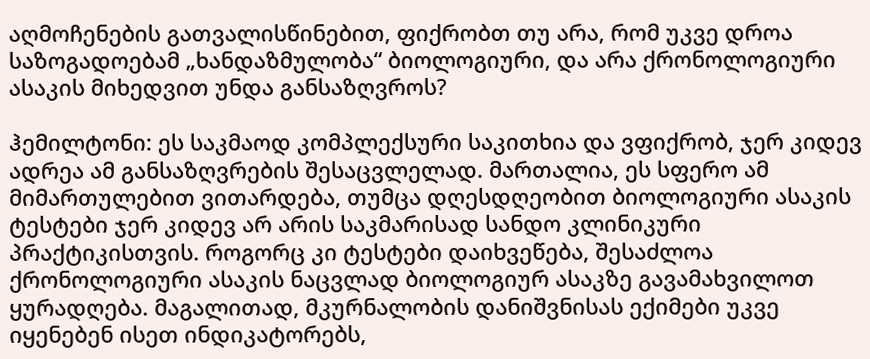აღმოჩენების გათვალისწინებით, ფიქრობთ თუ არა, რომ უკვე დროა საზოგადოებამ „ხანდაზმულობა“ ბიოლოგიური, და არა ქრონოლოგიური ასაკის მიხედვით უნდა განსაზღვროს?

ჰემილტონი: ეს საკმაოდ კომპლექსური საკითხია და ვფიქრობ, ჯერ კიდევ ადრეა ამ განსაზღვრების შესაცვლელად. მართალია, ეს სფერო ამ მიმართულებით ვითარდება, თუმცა დღესდღეობით ბიოლოგიური ასაკის ტესტები ჯერ კიდევ არ არის საკმარისად სანდო კლინიკური პრაქტიკისთვის. როგორც კი ტესტები დაიხვეწება, შესაძლოა ქრონოლოგიური ასაკის ნაცვლად ბიოლოგიურ ასაკზე გავამახვილოთ ყურადღება. მაგალითად, მკურნალობის დანიშვნისას ექიმები უკვე იყენებენ ისეთ ინდიკატორებს,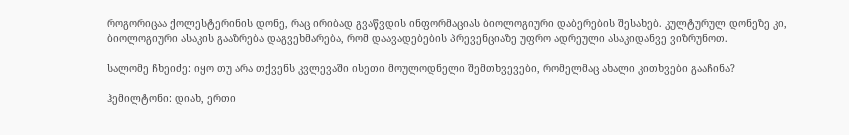როგორიცაა ქოლესტერინის დონე, რაც ირიბად გვაწვდის ინფორმაციას ბიოლოგიური დაბერების შესახებ. კულტურულ დონეზე კი, ბიოლოგიური ასაკის გააზრება დაგვეხმარება, რომ დაავადებების პრევენციაზე უფრო ადრეული ასაკიდანვე ვიზრუნოთ.

სალომე ჩხეიძე: იყო თუ არა თქვენს კვლევაში ისეთი მოულოდნელი შემთხვევები, რომელმაც ახალი კითხვები გააჩინა?

ჰემილტონი: დიახ, ერთი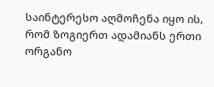საინტერესო აღმოჩენა იყო ის, რომ ზოგიერთ ადამიანს ერთი ორგანო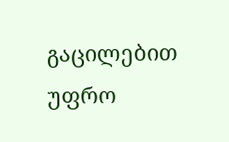გაცილებით უფრო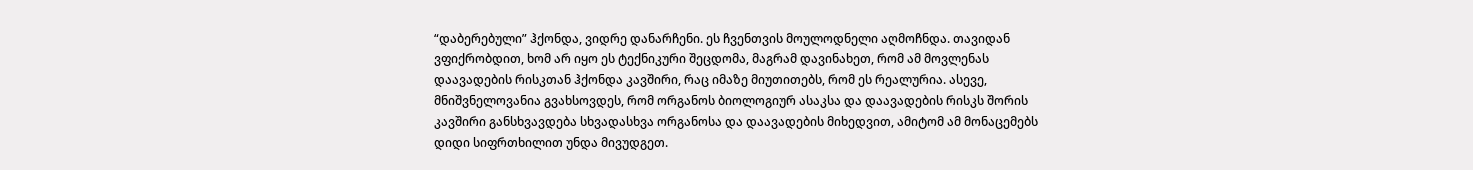“დაბერებული” ჰქონდა, ვიდრე დანარჩენი. ეს ჩვენთვის მოულოდნელი აღმოჩნდა. თავიდან ვფიქრობდით, ხომ არ იყო ეს ტექნიკური შეცდომა, მაგრამ დავინახეთ, რომ ამ მოვლენას დაავადების რისკთან ჰქონდა კავშირი, რაც იმაზე მიუთითებს, რომ ეს რეალურია. ასევე, მნიშვნელოვანია გვახსოვდეს, რომ ორგანოს ბიოლოგიურ ასაკსა და დაავადების რისკს შორის კავშირი განსხვავდება სხვადასხვა ორგანოსა და დაავადების მიხედვით, ამიტომ ამ მონაცემებს დიდი სიფრთხილით უნდა მივუდგეთ.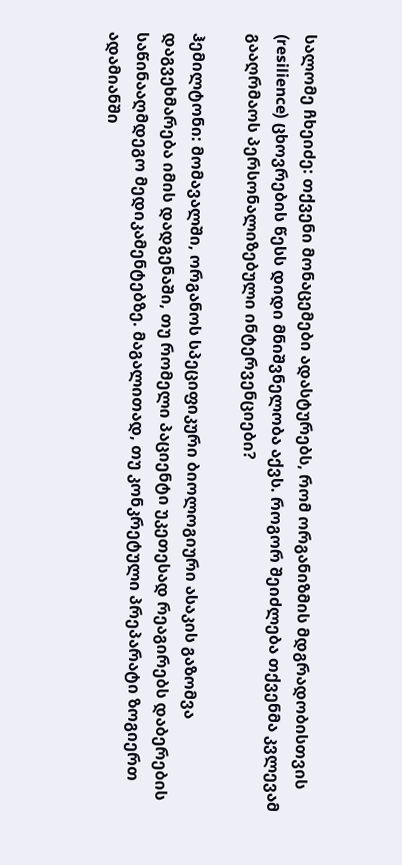სალომე ჩხეიძე: თქვენი მონაცემები ადასტურებს, რომ ორგანიზმის მდგრადობისთვის (resilience) ცხოვრების წესს დიდი მნიშვნელობა აქვს. როგორ შეიძლება თქვენმა კვლევამ გააღრმაოს პერსონალიზებული ინტერვენციები?

ჰემილტონი: მომავალში, ორგანოს სპეციფიკური ბიოლოგიური ასაკის გაზომვა დაგვეხმარება იმის დადგენაში, თუ რომელი პაციენტი უკეთესად რეაგირებს დაბერების საწინააღმდეგო მედიკამენტებზე. მაგალითად, თუ კონკრეტული პრეპარატი ზოგიერთ ადამიანში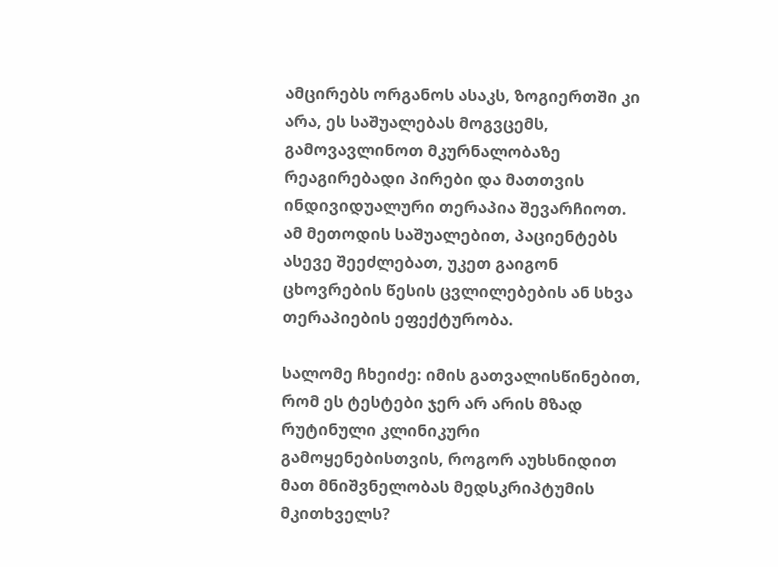ამცირებს ორგანოს ასაკს, ზოგიერთში კი არა, ეს საშუალებას მოგვცემს, გამოვავლინოთ მკურნალობაზე რეაგირებადი პირები და მათთვის ინდივიდუალური თერაპია შევარჩიოთ. ამ მეთოდის საშუალებით, პაციენტებს ასევე შეეძლებათ, უკეთ გაიგონ ცხოვრების წესის ცვლილებების ან სხვა თერაპიების ეფექტურობა.

სალომე ჩხეიძე: იმის გათვალისწინებით, რომ ეს ტესტები ჯერ არ არის მზად რუტინული კლინიკური გამოყენებისთვის, როგორ აუხსნიდით მათ მნიშვნელობას მედსკრიპტუმის მკითხველს?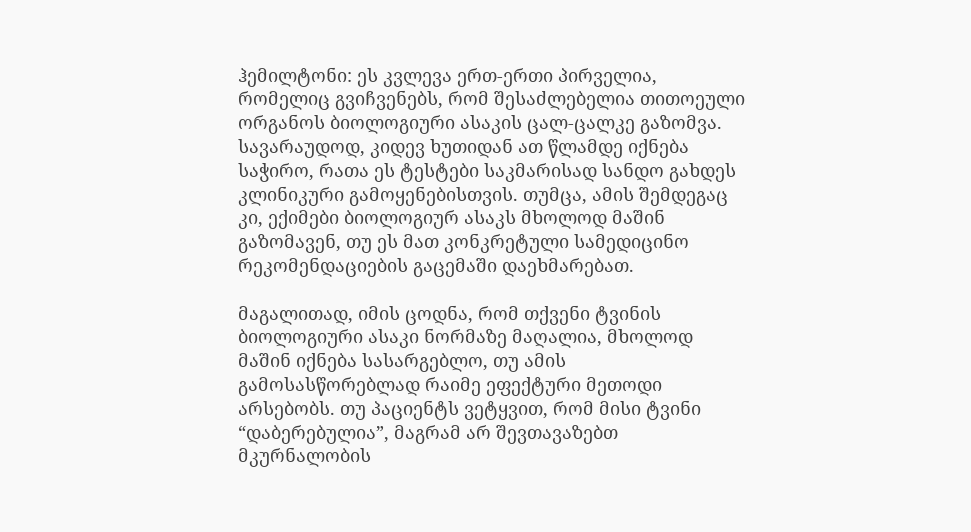ჰემილტონი: ეს კვლევა ერთ-ერთი პირველია, რომელიც გვიჩვენებს, რომ შესაძლებელია თითოეული ორგანოს ბიოლოგიური ასაკის ცალ-ცალკე გაზომვა. სავარაუდოდ, კიდევ ხუთიდან ათ წლამდე იქნება საჭირო, რათა ეს ტესტები საკმარისად სანდო გახდეს კლინიკური გამოყენებისთვის. თუმცა, ამის შემდეგაც კი, ექიმები ბიოლოგიურ ასაკს მხოლოდ მაშინ გაზომავენ, თუ ეს მათ კონკრეტული სამედიცინო რეკომენდაციების გაცემაში დაეხმარებათ.

მაგალითად, იმის ცოდნა, რომ თქვენი ტვინის ბიოლოგიური ასაკი ნორმაზე მაღალია, მხოლოდ მაშინ იქნება სასარგებლო, თუ ამის გამოსასწორებლად რაიმე ეფექტური მეთოდი არსებობს. თუ პაციენტს ვეტყვით, რომ მისი ტვინი “დაბერებულია”, მაგრამ არ შევთავაზებთ მკურნალობის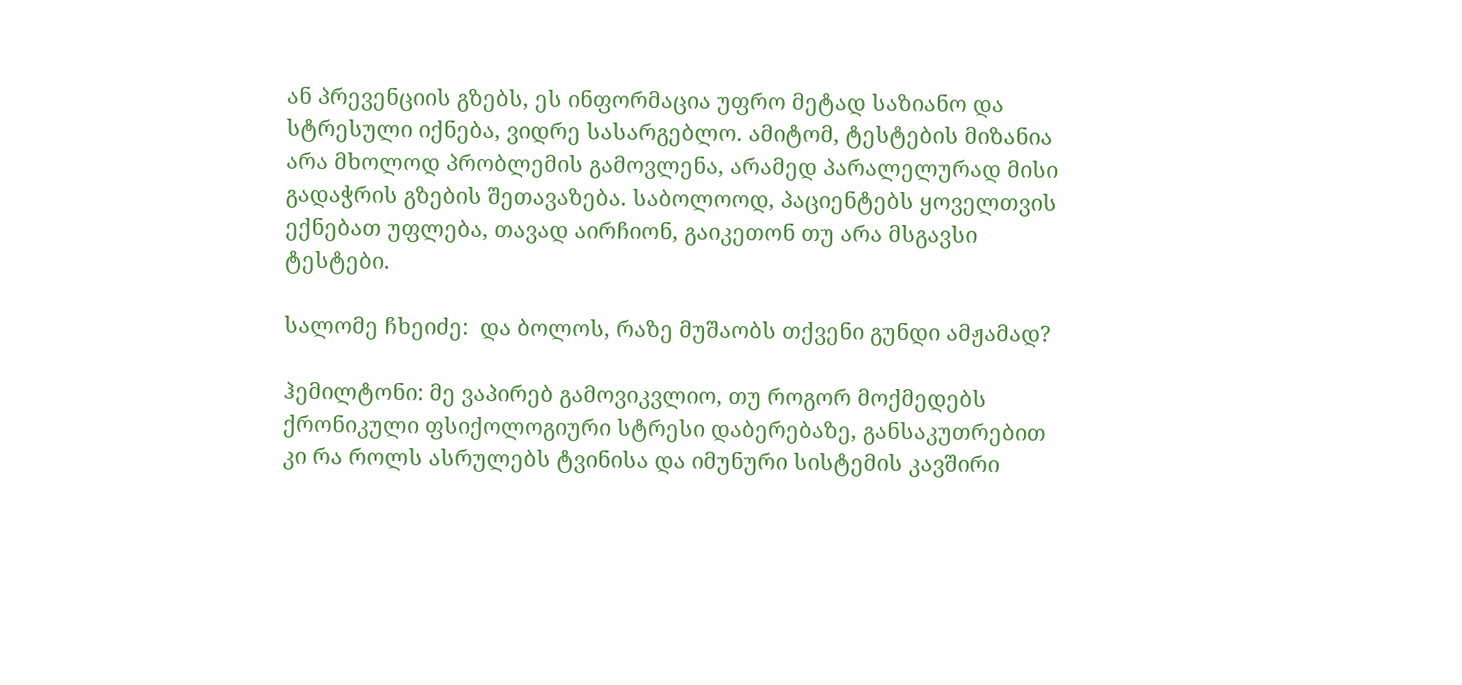ან პრევენციის გზებს, ეს ინფორმაცია უფრო მეტად საზიანო და სტრესული იქნება, ვიდრე სასარგებლო. ამიტომ, ტესტების მიზანია არა მხოლოდ პრობლემის გამოვლენა, არამედ პარალელურად მისი გადაჭრის გზების შეთავაზება. საბოლოოდ, პაციენტებს ყოველთვის ექნებათ უფლება, თავად აირჩიონ, გაიკეთონ თუ არა მსგავსი ტესტები.

სალომე ჩხეიძე:  და ბოლოს, რაზე მუშაობს თქვენი გუნდი ამჟამად?

ჰემილტონი: მე ვაპირებ გამოვიკვლიო, თუ როგორ მოქმედებს ქრონიკული ფსიქოლოგიური სტრესი დაბერებაზე, განსაკუთრებით კი რა როლს ასრულებს ტვინისა და იმუნური სისტემის კავშირი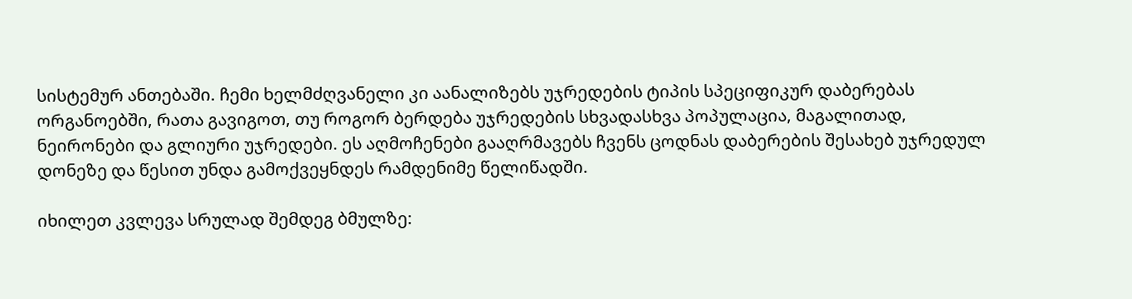სისტემურ ანთებაში. ჩემი ხელმძღვანელი კი აანალიზებს უჯრედების ტიპის სპეციფიკურ დაბერებას ორგანოებში, რათა გავიგოთ, თუ როგორ ბერდება უჯრედების სხვადასხვა პოპულაცია, მაგალითად, ნეირონები და გლიური უჯრედები. ეს აღმოჩენები გააღრმავებს ჩვენს ცოდნას დაბერების შესახებ უჯრედულ დონეზე და წესით უნდა გამოქვეყნდეს რამდენიმე წელიწადში.

იხილეთ კვლევა სრულად შემდეგ ბმულზე: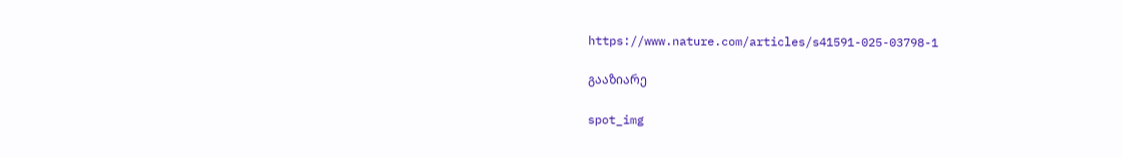https://www.nature.com/articles/s41591-025-03798-1

გააზიარე

spot_img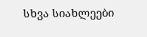სხვა სიახლეები